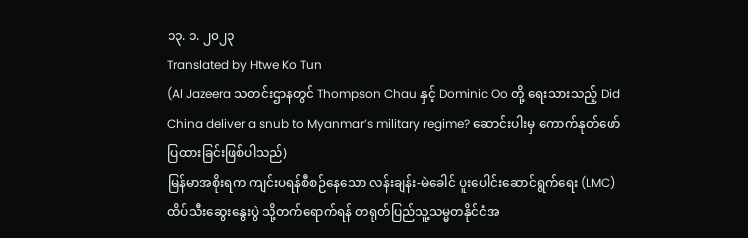၁၃. ၁. ၂၀၂၃
Translated by Htwe Ko Tun
(Al Jazeera သတင်းဌာနတွင် Thompson Chau နှင့် Dominic Oo တို့ ရေးသားသည့် Did China deliver a snub to Myanmar’s military regime? ဆောင်းပါးမှ ကောက်နုတ်ဖော်ပြထားခြင်းဖြစ်ပါသည်)
မြန်မာအစိုးရက ကျင်းပရန်စီစဉ်နေသော လန်းချန်း-မဲခေါင် ပူးပေါင်းဆောင်ရွက်ရေး (LMC) ထိပ်သီးဆွေးနွေးပွဲ သို့တက်ရောက်ရန် တရုတ်ပြည်သူ့သမ္မတနိုင်ငံအ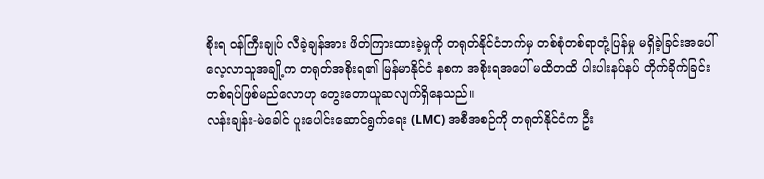စိုးရ ဝန်ကြီးချုပ် လီခဲ့ချန်အား ဖိတ်ကြားထားခဲ့မှုကို တရုတ်နိုင်ငံဘက်မှ တစ်စုံတစ်ရာတုံ့ပြန်မှု မရှိခဲ့ခြင်းအပေါ် လေ့လာသူအချို့က တရုတ်အစိုးရ၏ မြန်မာနိုင်ငံ နစက အစိုးရအပေါ် မထိတထိ ပါးပါးနပ်နပ် တိုက်ခိုက်ခြင်းတစ်ရပ်ဖြစ်မည်လောဟု တွေးတောယူဆလျက်ရှိနေသည်။
လန်းချန်း-မဲခေါင် ပူးပေါင်းဆောင်ရွက်ရေး (LMC) အစီအစဉ်ကို တရုတ်နိုင်ငံက ဦး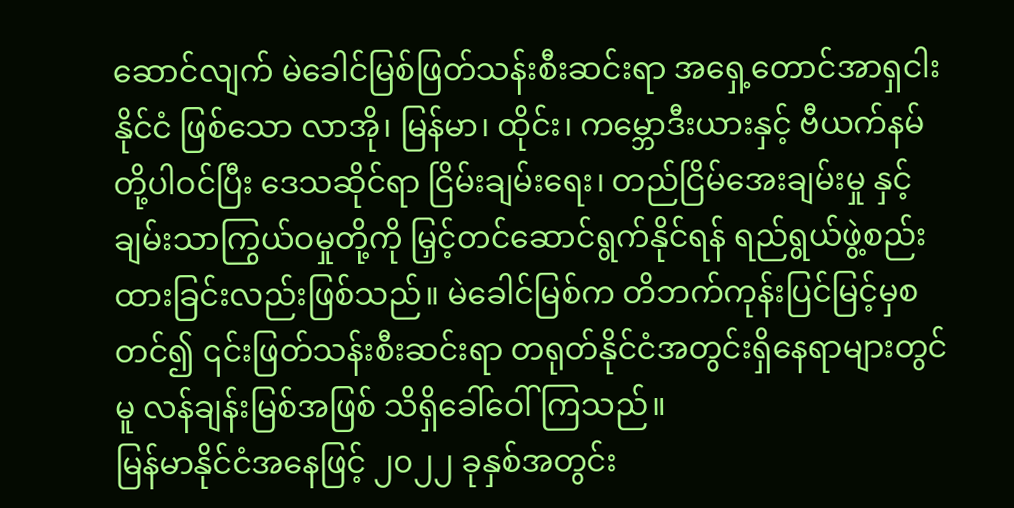ဆောင်လျက် မဲခေါင်မြစ်ဖြတ်သန်းစီးဆင်းရာ အရှေ့တောင်အာရှငါးနိုင်ငံ ဖြစ်သော လာအို၊ မြန်မာ၊ ထိုင်း၊ ကမ္ဘောဒီးယားနှင့် ဗီယက်နမ်တို့ပါဝင်ပြီး ဒေသဆိုင်ရာ ငြိမ်းချမ်းရေး၊ တည်ငြိမ်အေးချမ်းမှု နှင့်ချမ်းသာကြွယ်ဝမှုတို့ကို မြှင့်တင်ဆောင်ရွက်နိုင်ရန် ရည်ရွယ်ဖွဲ့စည်းထားခြင်းလည်းဖြစ်သည်။ မဲခေါင်မြစ်က တိဘက်ကုန်းပြင်မြင့်မှစတင်၍ ၎င်းဖြတ်သန်းစီးဆင်းရာ တရုတ်နိုင်ငံအတွင်းရှိနေရာများတွင်မူ လန်ချန်းမြစ်အဖြစ် သိရှိခေါ်ဝေါ်ကြသည်။
မြန်မာနိုင်ငံအနေဖြင့် ၂၀၂၂ ခုနှစ်အတွင်း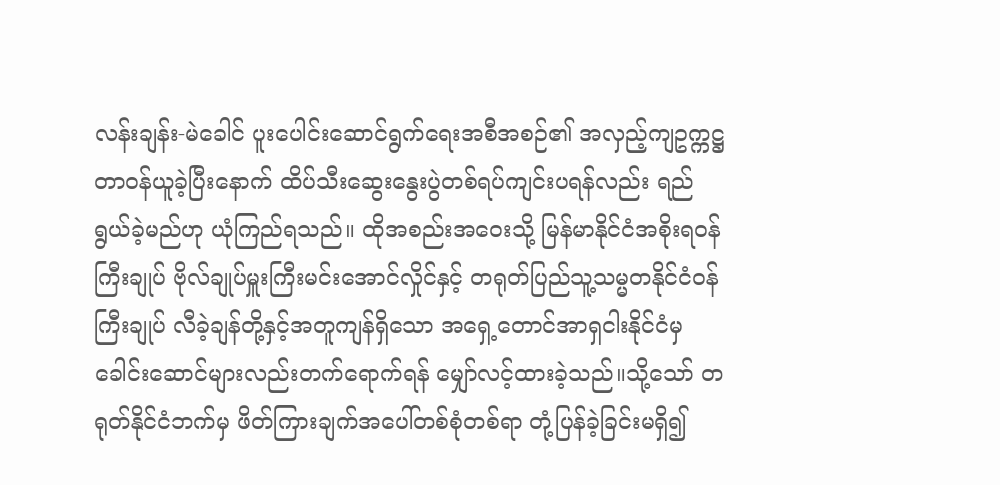လန်းချန်း-မဲခေါင် ပူးပေါင်းဆောင်ရွက်ရေးအစီအစဉ်၏ အလှည့်ကျဥက္ကဋ္ဌ တာဝန်ယူခဲ့ပြီးနောက် ထိပ်သီးဆွေးနွေးပွဲတစ်ရပ်ကျင်းပရန်လည်း ရည်ရွယ်ခဲ့မည်ဟု ယုံကြည်ရသည်။ ထိုအစည်းအဝေးသို့ မြန်မာနိုင်ငံအစိုးရဝန်ကြီးချုပ် ဗိုလ်ချုပ်မှူးကြီးမင်းအောင်လှိုင်နှင့် တရုတ်ပြည်သူ့သမ္မတနိုင်ငံဝန်ကြီးချုပ် လီခဲ့ချန်တို့နှင့်အတူကျန်ရှိသော အရှေ့တောင်အာရှငါးနိုင်ငံမှခေါင်းဆောင်များလည်းတက်ရောက်ရန် မျှော်လင့်ထားခဲ့သည်။သို့သော် တရုတ်နိုင်ငံဘက်မှ ဖိတ်ကြားချက်အပေါ်တစ်စုံတစ်ရာ တုံ့ပြန်ခဲ့ခြင်းမရှိ၍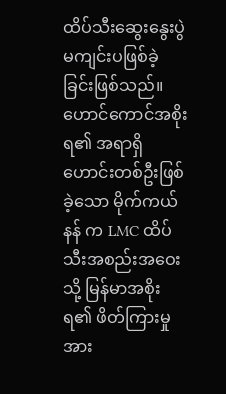ထိပ်သီးဆွေးနွေးပွဲမကျင်းပဖြစ်ခဲ့ခြင်းဖြစ်သည်။
ဟောင်ကောင်အစိုးရ၏ အရာရှိဟောင်းတစ်ဦးဖြစ်ခဲ့သော မိုက်ကယ် နန် က LMC ထိပ်သီးအစည်းအဝေးသို့ မြန်မာအစိုးရ၏ ဖိတ်ကြားမှုအား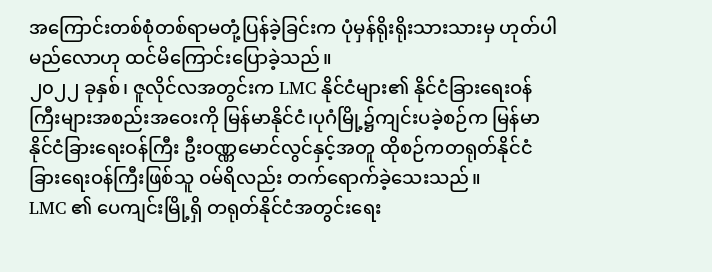အကြောင်းတစ်စုံတစ်ရာမတုံ့ပြန်ခဲ့ခြင်းက ပုံမှန်ရိုးရိုးသားသားမှ ဟုတ်ပါမည်လောဟု ထင်မိကြောင်းပြောခဲ့သည်။
၂၀၂၂ ခုနှစ်၊ ဇူလိုင်လအတွင်းက LMC နိုင်ငံများ၏ နိုင်ငံခြားရေးဝန်ကြီးများအစည်းအဝေးကို မြန်မာနိုင်ငံ၊ပုဂံမြို့၌ကျင်းပခဲ့စဉ်က မြန်မာနိုင်ငံခြားရေးဝန်ကြီး ဦးဝဏ္ဏမောင်လွင်နှင့်အတူ ထိုစဉ်ကတရုတ်နိုင်ငံခြားရေးဝန်ကြီးဖြစ်သူ ဝမ်ရိလည်း တက်ရောက်ခဲ့သေးသည်။
LMC ၏ ပေကျင်းမြို့ရှိ တရုတ်နိုင်ငံအတွင်းရေး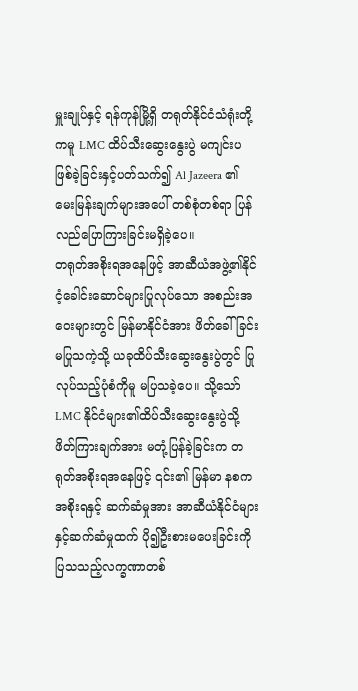မှူးချုပ်နှင့် ရန်ကုန်မြို့ရှိ တရုတ်နိုင်ငံသံရုံးတို့ကမူ LMC ထိပ်သီးဆွေးနွေးပွဲ မကျင်းပဖြစ်ခဲ့ခြင်းနှင့်ပတ်သက်၍ Al Jazeera ၏ မေးမြန်းချက်များအပေါ် တစ်စုံတစ်ရာ ပြန်လည်ပြောကြားခြင်းမရှိခဲ့ပေ။
တရုတ်အစိုးရအနေဖြင့် အာဆီယံအဖွဲ့၏နိုင်ငံ့ခေါင်းဆောင်များပြုလုပ်သော အစည်းအဝေးများတွင် မြန်မာနိုင်ငံအား ဖိတ်ခေါ်ခြင်းမပြုသကဲ့သို့ ယခုထိပ်သီးဆွေးနွေးပွဲတွင် ပြုလုပ်သည့်ပုံစံကိုမူ မပြသခဲ့ပေ။ သို့သော် LMC နိုင်ငံများ၏ထိပ်သီးဆွေးနွေးပွဲသို့ ဖိတ်ကြားချက်အား မတုံ့ပြန်ခဲ့ခြင်းက တရုတ်အစိုးရအနေဖြင့် ၎င်း၏ မြန်မာ နစက အစိုးရနှင့် ဆက်ဆံမှုအား အာဆီယံနိုင်ငံများနှင့်ဆက်ဆံမှုထက် ပို၍ဦးစားမပေးခြင်းကို ပြသသည့်လက္ခဏာတစ်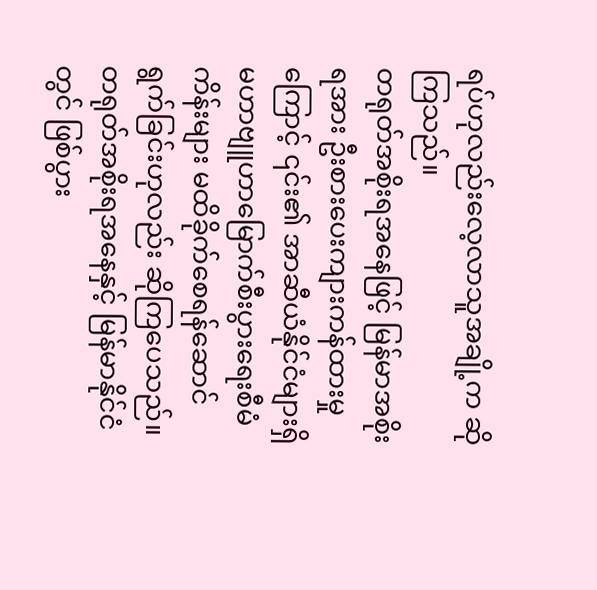ရပ်ဟုလည်းလေ့လာသူအချို့က ဆိုကြသည်။
တရုတ်အစိုးရအနေဖြင့် မြန်မာအစိုးရအား ဦးစားပေးကျားကန်ထားမှုကြောင့် ၎င်း၏ အာဆီယံနိုင်ငံများရှိ မဟာဗျူဟာမြောက်စီးပွားရေးစီမံကိန်းများ မထိခိုက်စေရန်ဆောင်ရွက်ခြင်းဟုလည်း ဆိုကြပေသည်။
တရုတ်အစိုးရအနေနှင့် မြန်မာနိုင်ငံတွင် ဖြစ်ပွား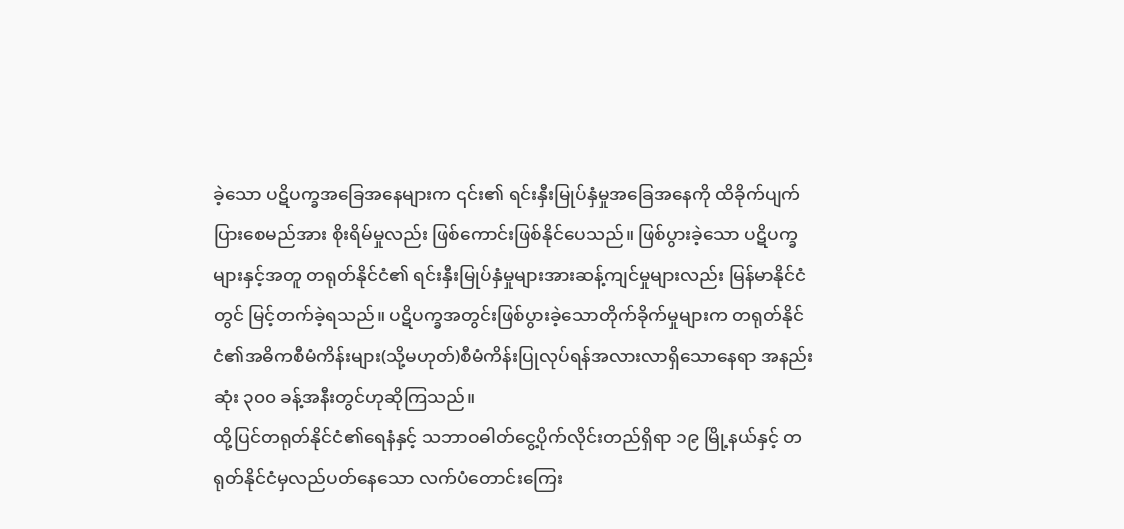ခဲ့သော ပဋိပက္ခအခြေအနေများက ၎င်း၏ ရင်းနှီးမြုပ်နှံမှုအခြေအနေကို ထိခိုက်ပျက်ပြားစေမည်အား စိုးရိမ်မှုလည်း ဖြစ်ကောင်းဖြစ်နိုင်ပေသည်။ ဖြစ်ပွားခဲ့သော ပဋိပက္ခများနှင့်အတူ တရုတ်နိုင်ငံ၏ ရင်းနှီးမြုပ်နှံမှုများအားဆန့်ကျင်မှုများလည်း မြန်မာနိုင်ငံတွင် မြင့်တက်ခဲ့ရသည်။ ပဋိပက္ခအတွင်းဖြစ်ပွားခဲ့သောတိုက်ခိုက်မှုများက တရုတ်နိုင်ငံ၏အဓိကစီမံကိန်းများ(သို့မဟုတ်)စီမံကိန်းပြုလုပ်ရန်အလားလာရှိသောနေရာ အနည်းဆုံး ၃၀၀ ခန့်အနီးတွင်ဟုဆိုကြသည်။
ထို့ပြင်တရုတ်နိုင်ငံ၏ရေနံနှင့် သဘာဝဓါတ်ငွေ့ပိုက်လိုင်းတည်ရှိရာ ၁၉ မြို့နယ်နှင့် တရုတ်နိုင်ငံမှလည်ပတ်နေသော လက်ပံတောင်းကြေး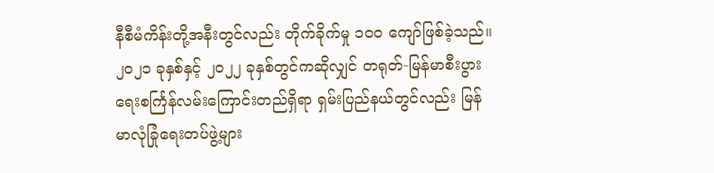နီစီမံကိန်းတို့အနီးတွင်လည်း တိုက်ခိုက်မှု ၁၀၀ ကျော်ဖြစ်ခဲ့သည်။
၂၀၂၁ ခုနှစ်နှင့် ၂၀၂၂ ခုနှစ်တွင်ကဆိုလျှင် တရုတ်-မြန်မာစီးပွားရေးစင်္ကြန်လမ်းကြောင်းတည်ရှိရာ ရှမ်းပြည်နယ်တွင်လည်း မြန်မာလုံခြုံရေးတပ်ဖွဲ့များ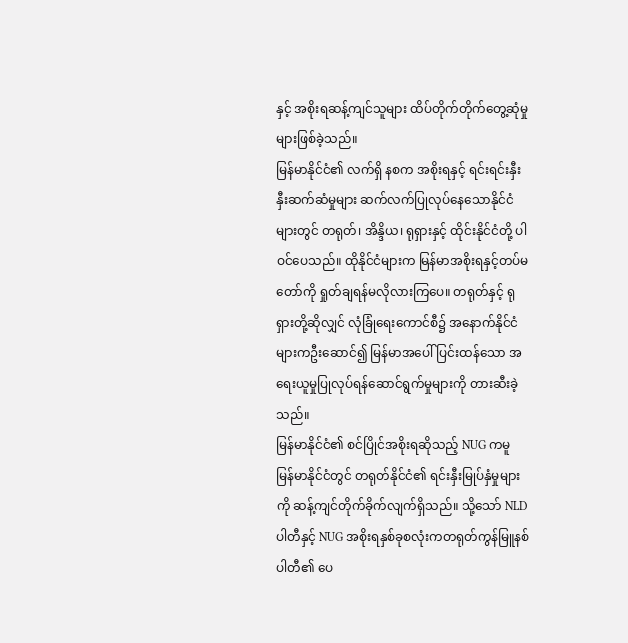နှင့် အစိုးရဆန့်ကျင်သူများ ထိပ်တိုက်တိုက်တွေ့ဆုံမှုများဖြစ်ခဲ့သည်။
မြန်မာနိုင်ငံ၏ လက်ရှိ နစက အစိုးရနှင့် ရင်းရင်းနှီးနှီးဆက်ဆံမှုများ ဆက်လက်ပြုလုပ်နေသောနိုင်ငံများတွင် တရုတ်၊ အိန္ဒိယ၊ ရုရှားနှင့် ထိုင်းနိုင်ငံတို့ ပါဝင်ပေသည်။ ထိုနိုင်ငံများက မြန်မာအစိုးရနှင့်တပ်မတော်ကို ရှုတ်ချရန်မလိုလားကြပေ။ တရုတ်နှင့် ရုရှားတို့ဆိုလျှင် လုံခြုံရေးကောင်စီ၌ အနောက်နိုင်ငံများကဦးဆောင်၍ မြန်မာအပေါ် ပြင်းထန်သော အရေးယူမှုပြုလုပ်ရန်ဆောင်ရွက်မှုများကို တားဆီးခဲ့သည်။
မြန်မာနိုင်ငံ၏ စင်ပြိုင်အစိုးရဆိုသည့် NUG ကမူ မြန်မာနိုင်ငံတွင် တရုတ်နိုင်ငံ၏ ရင်းနှီးမြုပ်နှံမှုများကို ဆန့်ကျင်တိုက်ခိုက်လျက်ရှိသည်။ သို့သော် NLD ပါတီနှင့် NUG အစိုးရနှစ်ခုစလုံးကတရုတ်ကွန်မြူနစ်ပါတီ၏ ပေ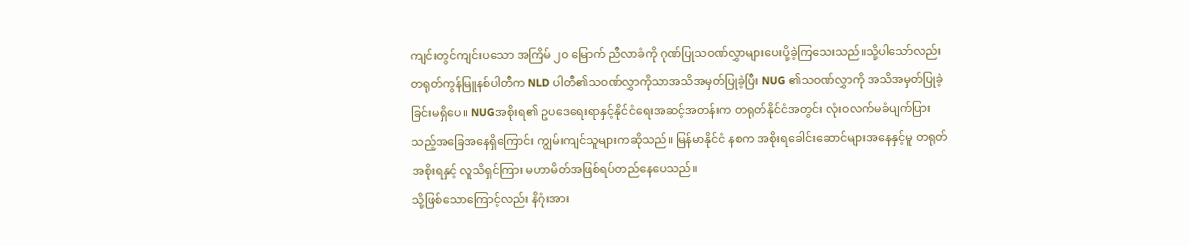ကျင်းတွင်ကျင်းပသော အကြိမ် ၂၀ မြောက် ညီလာခံကို ဂုဏ်ပြုသဝဏ်လွှာများပေးပို့ခဲ့ကြသေးသည်။သို့ပါသော်လည်း တရုတ်ကွန်မြူနစ်ပါတီက NLD ပါတီ၏သဝဏ်လွှာကိုသာအသိအမှတ်ပြုခဲ့ပြီး NUG ၏သဝဏ်လွှာကို အသိအမှတ်ပြုခဲ့ခြင်းမရှိပေ။ NUGအစိုးရ၏ ဥပဒေရေးရာနှင့်နိုင်ငံရေးအဆင့်အတန်းက တရုတ်နိုင်ငံအတွင်း လုံးဝလက်မခံပျက်ပြားသည့်အခြေအနေရှိကြောင်း ကျွမ်းကျင်သူများကဆိုသည်။ မြန်မာနိုင်ငံ နစက အစိုးရခေါင်းဆောင်များအနေနှင့်မူ တရုတ်အစိုးရနှင့် လူသိရှင်ကြား မဟာမိတ်အဖြစ်ရပ်တည်နေပေသည်။
သို့ဖြစ်သောကြောင့်လည်း နိဂုံးအား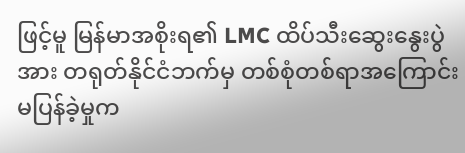ဖြင့်မူ မြန်မာအစိုးရ၏ LMC ထိပ်သီးဆွေးနွေးပွဲအား တရုတ်နိုင်ငံဘက်မှ တစ်စုံတစ်ရာအကြောင်းမပြန်ခဲ့မှုက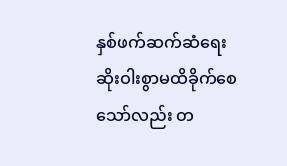နှစ်ဖက်ဆက်ဆံရေးဆိုးဝါးစွာမထိခိုက်စေသော်လည်း တ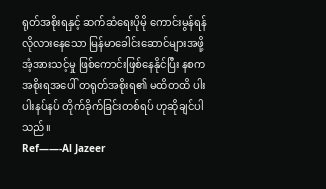ရုတ်အစိုးရနှင့် ဆက်ဆံရေးပိုမို ကောင်းမွန်ရန်လိုလားနေသော မြန်မာခေါင်းဆောင်များအဖို့ အံ့အားသင့်မှု ဖြစ်ကောင်းဖြစ်နေနိုင်ပြီး နစက အစိုးရအပေါ် တရုတ်အစိုးရ၏ မထိတထိ ပါးပါးနပ်နပ် တိုက်ခိုက်ခြင်းတစ်ရပ် ဟုဆိုချင်ပါသည်။
Ref——-Al Jazeer